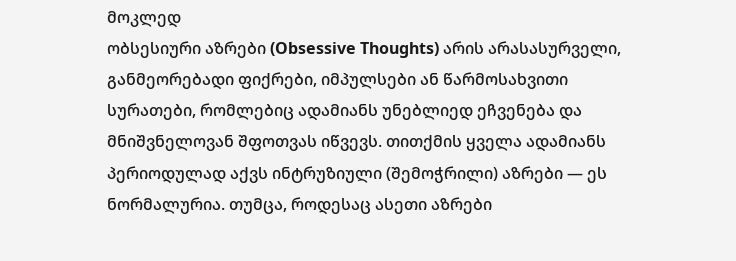მოკლედ
ობსესიური აზრები (Obsessive Thoughts) არის არასასურველი, განმეორებადი ფიქრები, იმპულსები ან წარმოსახვითი სურათები, რომლებიც ადამიანს უნებლიედ ეჩვენება და მნიშვნელოვან შფოთვას იწვევს. თითქმის ყველა ადამიანს პერიოდულად აქვს ინტრუზიული (შემოჭრილი) აზრები — ეს ნორმალურია. თუმცა, როდესაც ასეთი აზრები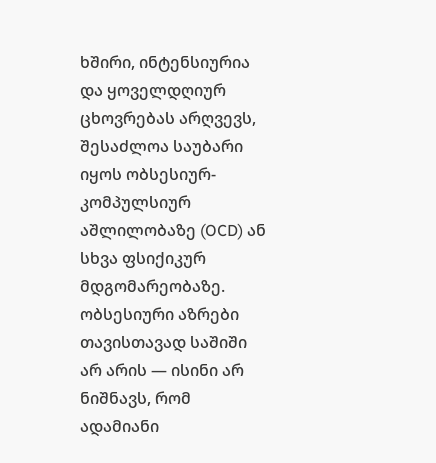ხშირი, ინტენსიურია და ყოველდღიურ ცხოვრებას არღვევს, შესაძლოა საუბარი იყოს ობსესიურ-კომპულსიურ აშლილობაზე (OCD) ან სხვა ფსიქიკურ მდგომარეობაზე. ობსესიური აზრები თავისთავად საშიში არ არის — ისინი არ ნიშნავს, რომ ადამიანი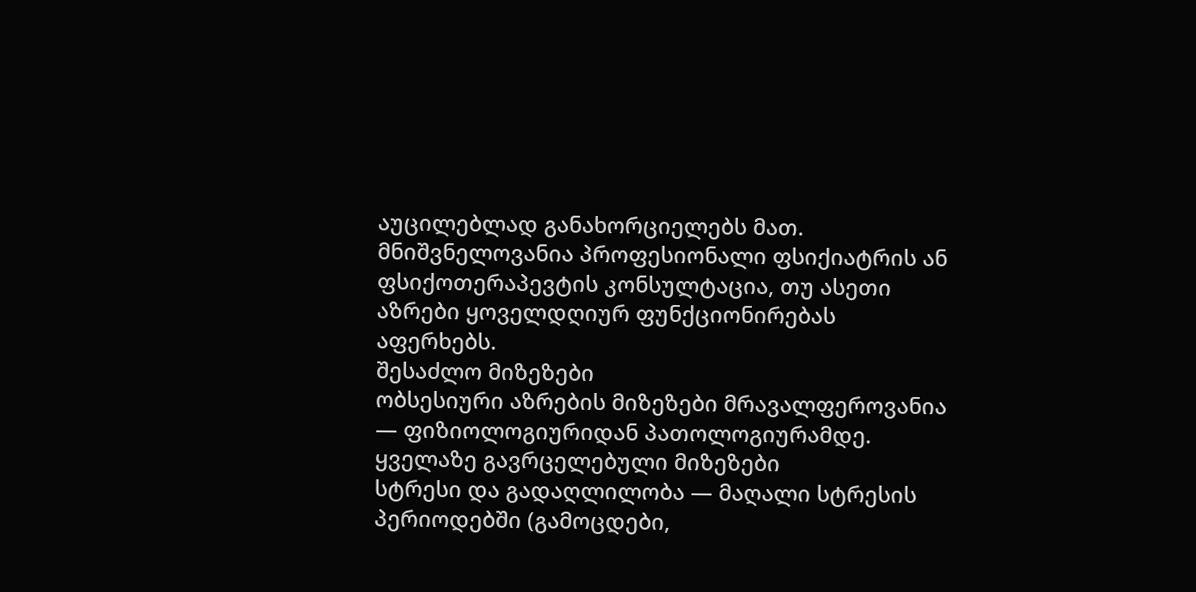აუცილებლად განახორციელებს მათ. მნიშვნელოვანია პროფესიონალი ფსიქიატრის ან ფსიქოთერაპევტის კონსულტაცია, თუ ასეთი აზრები ყოველდღიურ ფუნქციონირებას აფერხებს.
შესაძლო მიზეზები
ობსესიური აზრების მიზეზები მრავალფეროვანია — ფიზიოლოგიურიდან პათოლოგიურამდე.
ყველაზე გავრცელებული მიზეზები
სტრესი და გადაღლილობა — მაღალი სტრესის პერიოდებში (გამოცდები,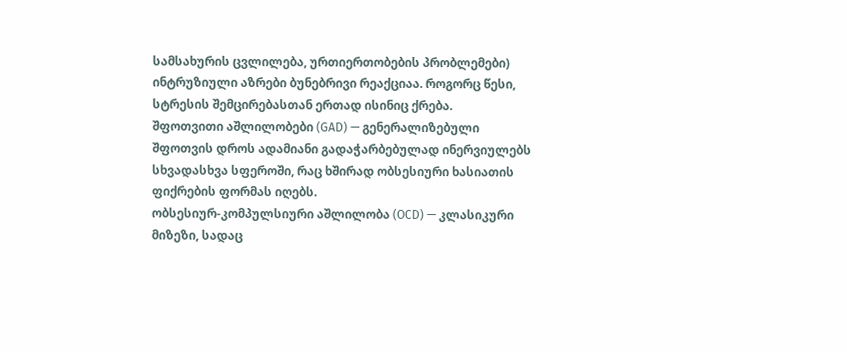სამსახურის ცვლილება, ურთიერთობების პრობლემები) ინტრუზიული აზრები ბუნებრივი რეაქციაა. როგორც წესი, სტრესის შემცირებასთან ერთად ისინიც ქრება.
შფოთვითი აშლილობები (GAD) — გენერალიზებული შფოთვის დროს ადამიანი გადაჭარბებულად ინერვიულებს სხვადასხვა სფეროში, რაც ხშირად ობსესიური ხასიათის ფიქრების ფორმას იღებს.
ობსესიურ-კომპულსიური აშლილობა (OCD) — კლასიკური მიზეზი, სადაც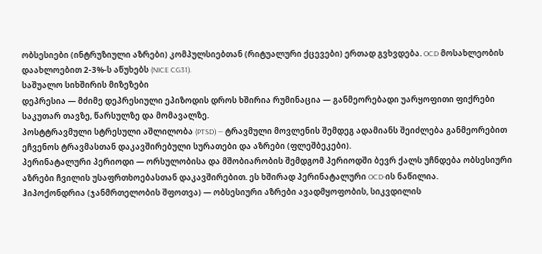ობსესიები (ინტრუზიული აზრები) კომპულსიებთან (რიტუალური ქცევები) ერთად გვხვდება. OCD მოსახლეობის დაახლოებით 2-3%-ს აწუხებს (NICE CG31).
საშუალო სიხშირის მიზეზები
დეპრესია — მძიმე დეპრესიული ეპიზოდის დროს ხშირია რუმინაცია — განმეორებადი უარყოფითი ფიქრები საკუთარ თავზე, წარსულზე და მომავალზე.
პოსტტრავმული სტრესული აშლილობა (PTSD) — ტრავმული მოვლენის შემდეგ ადამიანს შეიძლება განმეორებით ეჩვენოს ტრავმასთან დაკავშირებული სურათები და აზრები (ფლეშბეკები).
პერინატალური პერიოდი — ორსულობისა და მშობიარობის შემდგომ პერიოდში ბევრ ქალს უჩნდება ობსესიური აზრები ჩვილის უსაფრთხოებასთან დაკავშირებით. ეს ხშირად პერინატალური OCD-ის ნაწილია.
ჰიპოქონდრია (ჯანმრთელობის შფოთვა) — ობსესიური აზრები ავადმყოფობის, სიკვდილის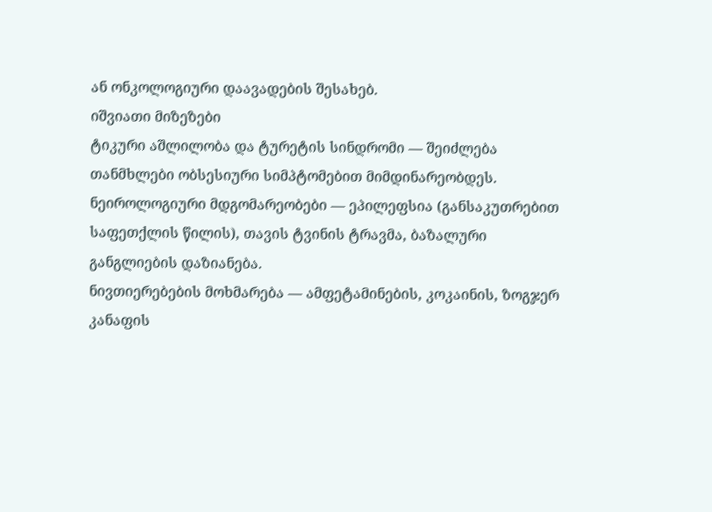ან ონკოლოგიური დაავადების შესახებ.
იშვიათი მიზეზები
ტიკური აშლილობა და ტურეტის სინდრომი — შეიძლება თანმხლები ობსესიური სიმპტომებით მიმდინარეობდეს.
ნეიროლოგიური მდგომარეობები — ეპილეფსია (განსაკუთრებით საფეთქლის წილის), თავის ტვინის ტრავმა, ბაზალური განგლიების დაზიანება.
ნივთიერებების მოხმარება — ამფეტამინების, კოკაინის, ზოგჯერ კანაფის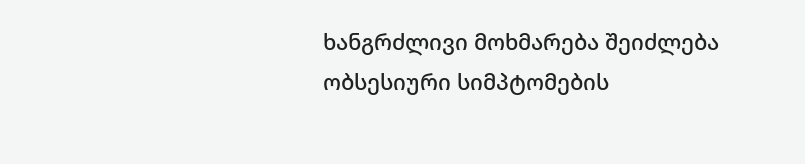ხანგრძლივი მოხმარება შეიძლება ობსესიური სიმპტომების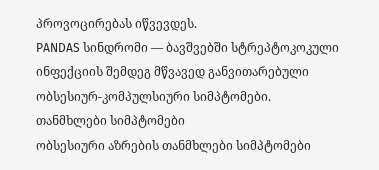პროვოცირებას იწვევდეს.
PANDAS სინდრომი — ბავშვებში სტრეპტოკოკული ინფექციის შემდეგ მწვავედ განვითარებული ობსესიურ-კომპულსიური სიმპტომები.
თანმხლები სიმპტომები
ობსესიური აზრების თანმხლები სიმპტომები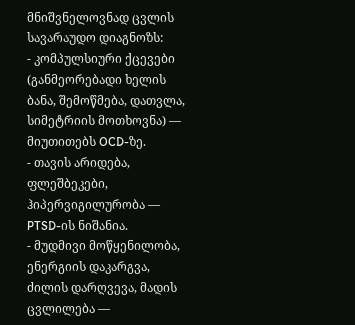მნიშვნელოვნად ცვლის სავარაუდო დიაგნოზს:
- კომპულსიური ქცევები (განმეორებადი ხელის ბანა, შემოწმება, დათვლა, სიმეტრიის მოთხოვნა) — მიუთითებს OCD-ზე.
- თავის არიდება, ფლეშბეკები, ჰიპერვიგილურობა — PTSD-ის ნიშანია.
- მუდმივი მოწყენილობა, ენერგიის დაკარგვა, ძილის დარღვევა, მადის ცვლილება —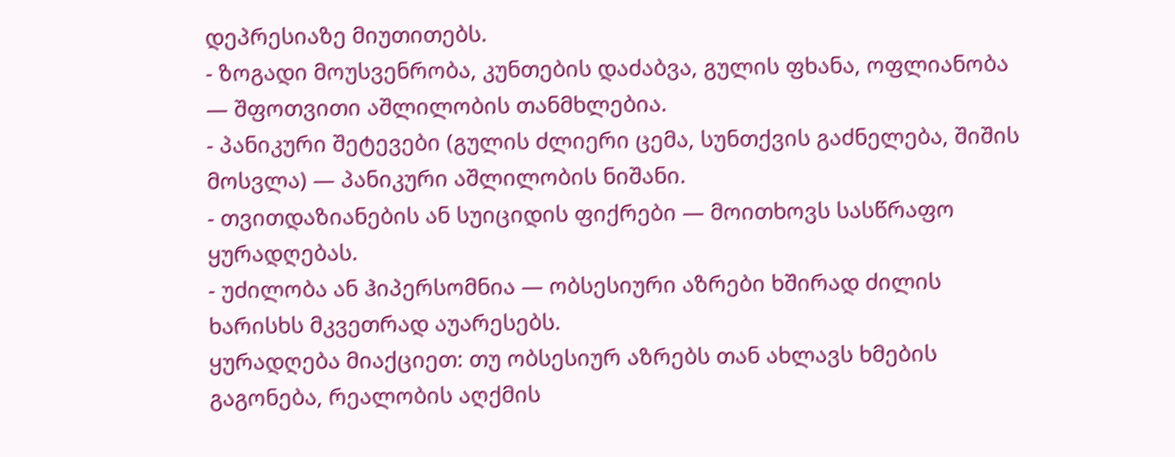დეპრესიაზე მიუთითებს.
- ზოგადი მოუსვენრობა, კუნთების დაძაბვა, გულის ფხანა, ოფლიანობა — შფოთვითი აშლილობის თანმხლებია.
- პანიკური შეტევები (გულის ძლიერი ცემა, სუნთქვის გაძნელება, შიშის მოსვლა) — პანიკური აშლილობის ნიშანი.
- თვითდაზიანების ან სუიციდის ფიქრები — მოითხოვს სასწრაფო ყურადღებას.
- უძილობა ან ჰიპერსომნია — ობსესიური აზრები ხშირად ძილის ხარისხს მკვეთრად აუარესებს.
ყურადღება მიაქციეთ: თუ ობსესიურ აზრებს თან ახლავს ხმების გაგონება, რეალობის აღქმის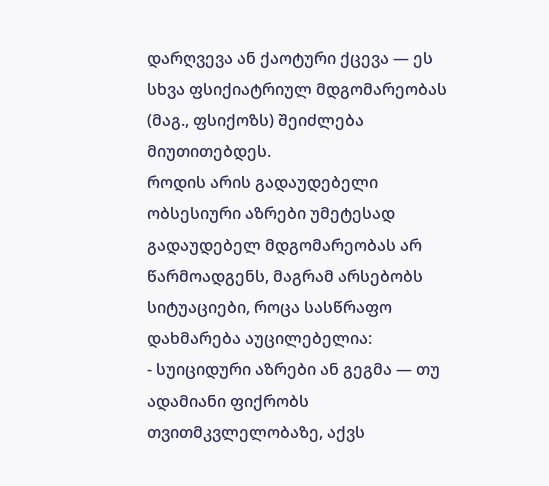დარღვევა ან ქაოტური ქცევა — ეს სხვა ფსიქიატრიულ მდგომარეობას (მაგ., ფსიქოზს) შეიძლება მიუთითებდეს.
როდის არის გადაუდებელი
ობსესიური აზრები უმეტესად გადაუდებელ მდგომარეობას არ წარმოადგენს, მაგრამ არსებობს სიტუაციები, როცა სასწრაფო დახმარება აუცილებელია:
- სუიციდური აზრები ან გეგმა — თუ ადამიანი ფიქრობს თვითმკვლელობაზე, აქვს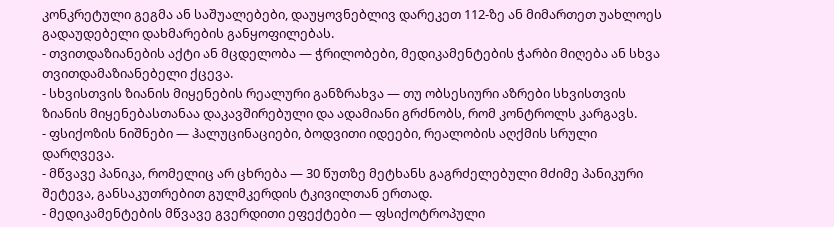კონკრეტული გეგმა ან საშუალებები, დაუყოვნებლივ დარეკეთ 112-ზე ან მიმართეთ უახლოეს გადაუდებელი დახმარების განყოფილებას.
- თვითდაზიანების აქტი ან მცდელობა — ჭრილობები, მედიკამენტების ჭარბი მიღება ან სხვა თვითდამაზიანებელი ქცევა.
- სხვისთვის ზიანის მიყენების რეალური განზრახვა — თუ ობსესიური აზრები სხვისთვის ზიანის მიყენებასთანაა დაკავშირებული და ადამიანი გრძნობს, რომ კონტროლს კარგავს.
- ფსიქოზის ნიშნები — ჰალუცინაციები, ბოდვითი იდეები, რეალობის აღქმის სრული დარღვევა.
- მწვავე პანიკა, რომელიც არ ცხრება — 30 წუთზე მეტხანს გაგრძელებული მძიმე პანიკური შეტევა, განსაკუთრებით გულმკერდის ტკივილთან ერთად.
- მედიკამენტების მწვავე გვერდითი ეფექტები — ფსიქოტროპული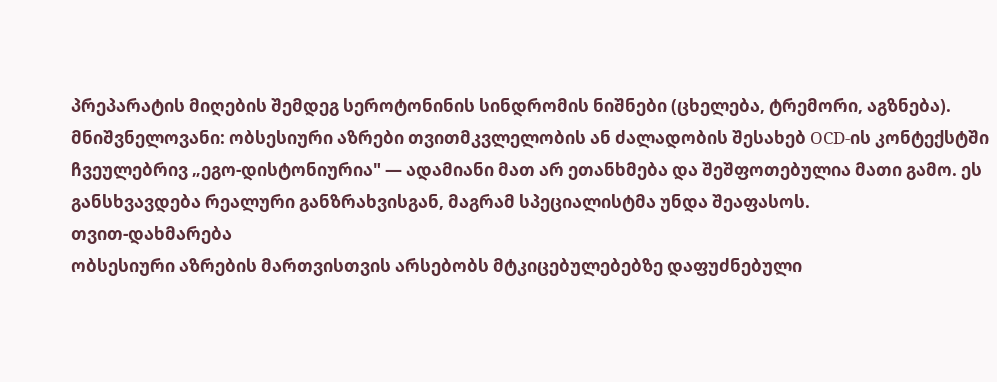პრეპარატის მიღების შემდეგ სეროტონინის სინდრომის ნიშნები (ცხელება, ტრემორი, აგზნება).
მნიშვნელოვანი: ობსესიური აზრები თვითმკვლელობის ან ძალადობის შესახებ OCD-ის კონტექსტში ჩვეულებრივ „ეგო-დისტონიურია" — ადამიანი მათ არ ეთანხმება და შეშფოთებულია მათი გამო. ეს განსხვავდება რეალური განზრახვისგან, მაგრამ სპეციალისტმა უნდა შეაფასოს.
თვით-დახმარება
ობსესიური აზრების მართვისთვის არსებობს მტკიცებულებებზე დაფუძნებული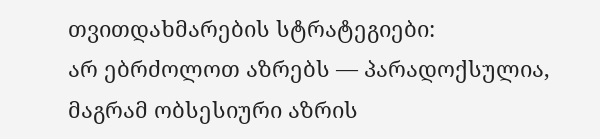თვითდახმარების სტრატეგიები:
არ ებრძოლოთ აზრებს — პარადოქსულია, მაგრამ ობსესიური აზრის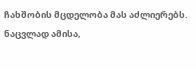ჩახშობის მცდელობა მას აძლიერებს. ნაცვლად ამისა,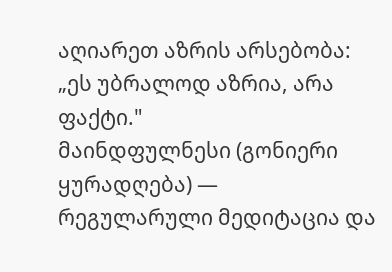აღიარეთ აზრის არსებობა: „ეს უბრალოდ აზრია, არა ფაქტი."
მაინდფულნესი (გონიერი ყურადღება) — რეგულარული მედიტაცია და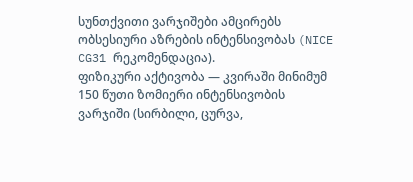სუნთქვითი ვარჯიშები ამცირებს ობსესიური აზრების ინტენსივობას (NICE CG31 რეკომენდაცია).
ფიზიკური აქტივობა — კვირაში მინიმუმ 150 წუთი ზომიერი ინტენსივობის ვარჯიში (სირბილი, ცურვა,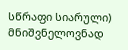სწრაფი სიარული) მნიშვნელოვნად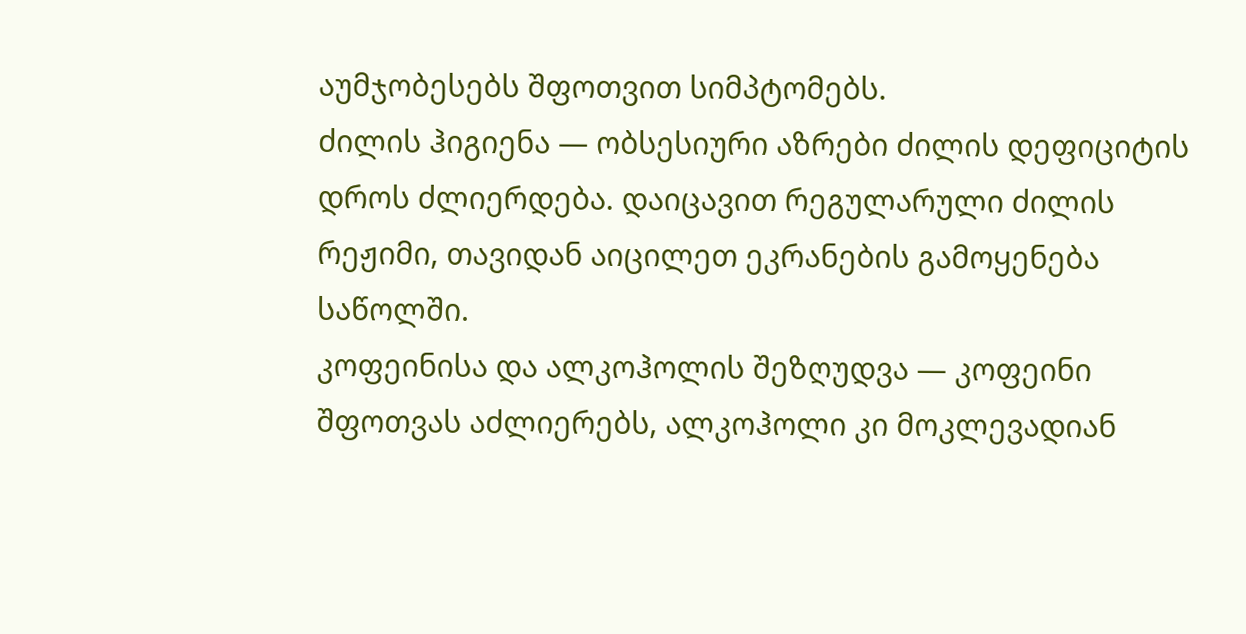აუმჯობესებს შფოთვით სიმპტომებს.
ძილის ჰიგიენა — ობსესიური აზრები ძილის დეფიციტის დროს ძლიერდება. დაიცავით რეგულარული ძილის რეჟიმი, თავიდან აიცილეთ ეკრანების გამოყენება საწოლში.
კოფეინისა და ალკოჰოლის შეზღუდვა — კოფეინი შფოთვას აძლიერებს, ალკოჰოლი კი მოკლევადიან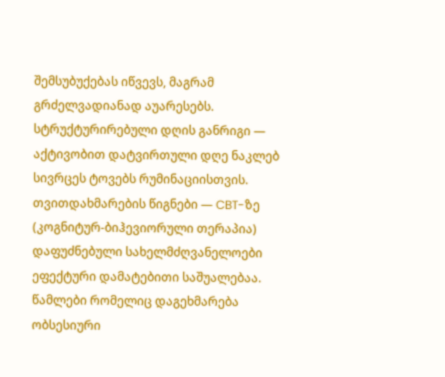შემსუბუქებას იწვევს, მაგრამ გრძელვადიანად აუარესებს.
სტრუქტურირებული დღის განრიგი — აქტივობით დატვირთული დღე ნაკლებ სივრცეს ტოვებს რუმინაციისთვის.
თვითდახმარების წიგნები — CBT-ზე (კოგნიტურ-ბიჰევიორული თერაპია) დაფუძნებული სახელმძღვანელოები ეფექტური დამატებითი საშუალებაა.
წამლები რომელიც დაგეხმარება
ობსესიური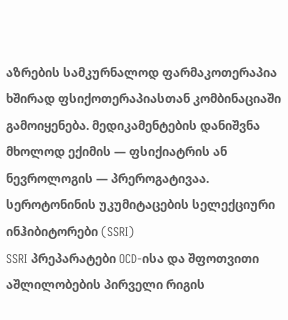აზრების სამკურნალოდ ფარმაკოთერაპია ხშირად ფსიქოთერაპიასთან კომბინაციაში გამოიყენება. მედიკამენტების დანიშვნა მხოლოდ ექიმის — ფსიქიატრის ან ნევროლოგის — პრეროგატივაა.
სეროტონინის უკუმიტაცების სელექციური ინჰიბიტორები (SSRI)
SSRI პრეპარატები OCD-ისა და შფოთვითი აშლილობების პირველი რიგის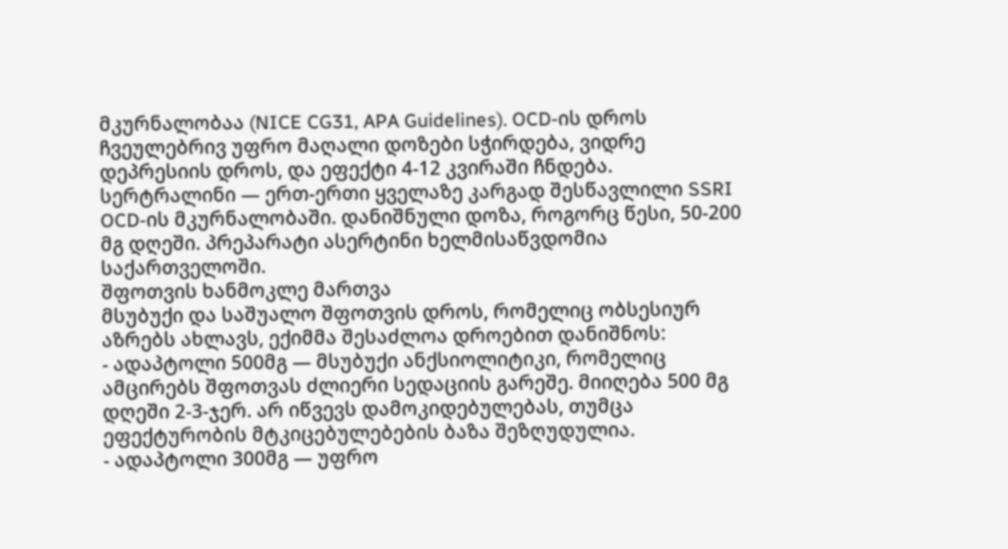მკურნალობაა (NICE CG31, APA Guidelines). OCD-ის დროს ჩვეულებრივ უფრო მაღალი დოზები სჭირდება, ვიდრე დეპრესიის დროს, და ეფექტი 4-12 კვირაში ჩნდება.
სერტრალინი — ერთ-ერთი ყველაზე კარგად შესწავლილი SSRI OCD-ის მკურნალობაში. დანიშნული დოზა, როგორც წესი, 50-200 მგ დღეში. პრეპარატი ასერტინი ხელმისაწვდომია საქართველოში.
შფოთვის ხანმოკლე მართვა
მსუბუქი და საშუალო შფოთვის დროს, რომელიც ობსესიურ აზრებს ახლავს, ექიმმა შესაძლოა დროებით დანიშნოს:
- ადაპტოლი 500მგ — მსუბუქი ანქსიოლიტიკი, რომელიც ამცირებს შფოთვას ძლიერი სედაციის გარეშე. მიიღება 500 მგ დღეში 2-3-ჯერ. არ იწვევს დამოკიდებულებას, თუმცა ეფექტურობის მტკიცებულებების ბაზა შეზღუდულია.
- ადაპტოლი 300მგ — უფრო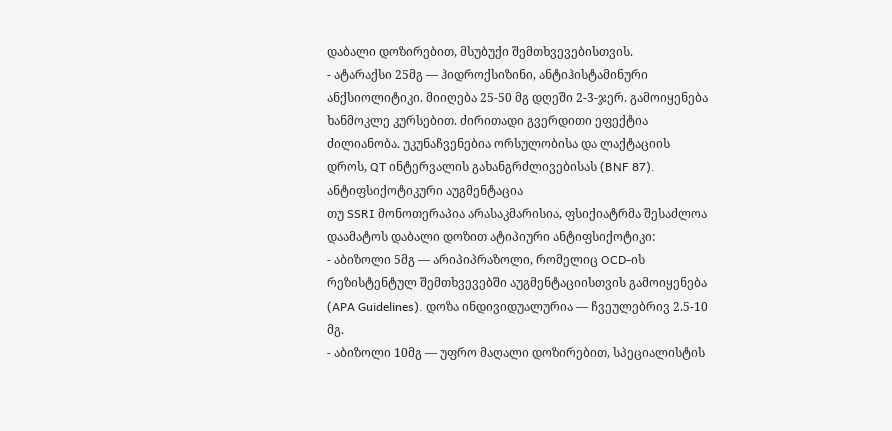დაბალი დოზირებით, მსუბუქი შემთხვევებისთვის.
- ატარაქსი 25მგ — ჰიდროქსიზინი, ანტიჰისტამინური ანქსიოლიტიკი. მიიღება 25-50 მგ დღეში 2-3-ჯერ. გამოიყენება ხანმოკლე კურსებით. ძირითადი გვერდითი ეფექტია ძილიანობა. უკუნაჩვენებია ორსულობისა და ლაქტაციის დროს, QT ინტერვალის გახანგრძლივებისას (BNF 87).
ანტიფსიქოტიკური აუგმენტაცია
თუ SSRI მონოთერაპია არასაკმარისია, ფსიქიატრმა შესაძლოა დაამატოს დაბალი დოზით ატიპიური ანტიფსიქოტიკი:
- აბიზოლი 5მგ — არიპიპრაზოლი, რომელიც OCD-ის რეზისტენტულ შემთხვევებში აუგმენტაციისთვის გამოიყენება (APA Guidelines). დოზა ინდივიდუალურია — ჩვეულებრივ 2.5-10 მგ.
- აბიზოლი 10მგ — უფრო მაღალი დოზირებით, სპეციალისტის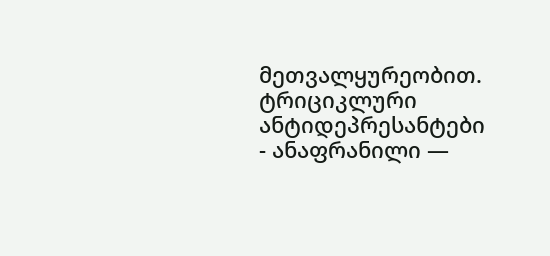მეთვალყურეობით.
ტრიციკლური ანტიდეპრესანტები
- ანაფრანილი —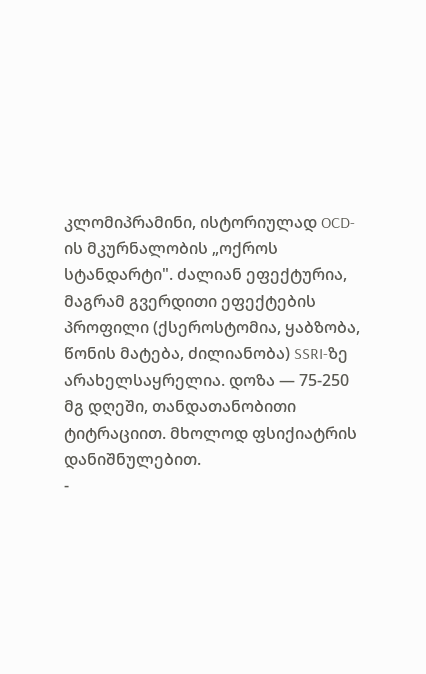კლომიპრამინი, ისტორიულად OCD-ის მკურნალობის „ოქროს სტანდარტი". ძალიან ეფექტურია, მაგრამ გვერდითი ეფექტების პროფილი (ქსეროსტომია, ყაბზობა, წონის მატება, ძილიანობა) SSRI-ზე არახელსაყრელია. დოზა — 75-250 მგ დღეში, თანდათანობითი ტიტრაციით. მხოლოდ ფსიქიატრის დანიშნულებით.
-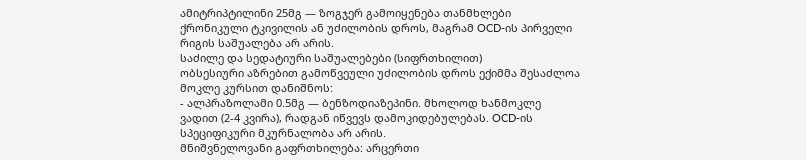ამიტრიპტილინი 25მგ — ზოგჯერ გამოიყენება თანმხლები ქრონიკული ტკივილის ან უძილობის დროს, მაგრამ OCD-ის პირველი რიგის საშუალება არ არის.
საძილე და სედატიური საშუალებები (სიფრთხილით)
ობსესიური აზრებით გამოწვეული უძილობის დროს ექიმმა შესაძლოა მოკლე კურსით დანიშნოს:
- ალპრაზოლამი 0.5მგ — ბენზოდიაზეპინი. მხოლოდ ხანმოკლე ვადით (2-4 კვირა), რადგან იწვევს დამოკიდებულებას. OCD-ის სპეციფიკური მკურნალობა არ არის.
მნიშვნელოვანი გაფრთხილება: არცერთი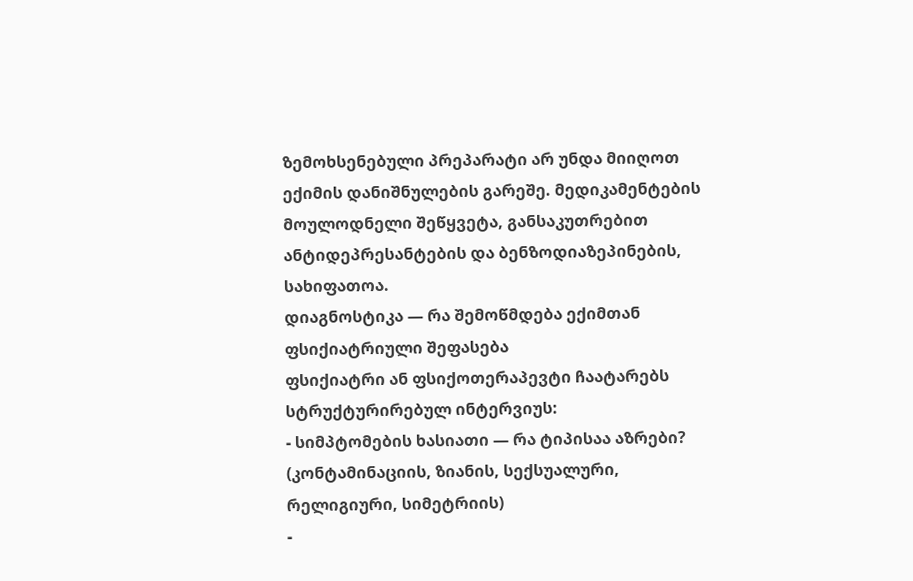ზემოხსენებული პრეპარატი არ უნდა მიიღოთ ექიმის დანიშნულების გარეშე. მედიკამენტების მოულოდნელი შეწყვეტა, განსაკუთრებით ანტიდეპრესანტების და ბენზოდიაზეპინების, სახიფათოა.
დიაგნოსტიკა — რა შემოწმდება ექიმთან
ფსიქიატრიული შეფასება
ფსიქიატრი ან ფსიქოთერაპევტი ჩაატარებს სტრუქტურირებულ ინტერვიუს:
- სიმპტომების ხასიათი — რა ტიპისაა აზრები? (კონტამინაციის, ზიანის, სექსუალური, რელიგიური, სიმეტრიის)
-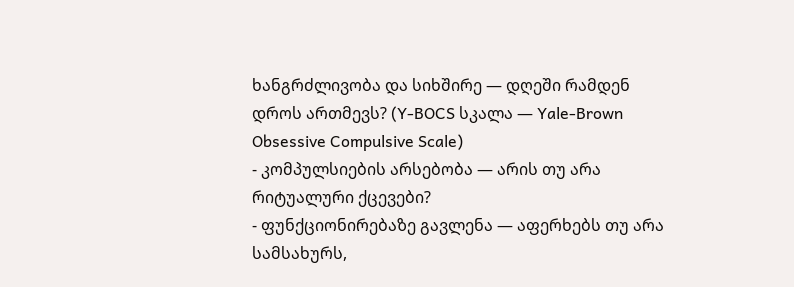ხანგრძლივობა და სიხშირე — დღეში რამდენ დროს ართმევს? (Y-BOCS სკალა — Yale-Brown Obsessive Compulsive Scale)
- კომპულსიების არსებობა — არის თუ არა რიტუალური ქცევები?
- ფუნქციონირებაზე გავლენა — აფერხებს თუ არა სამსახურს,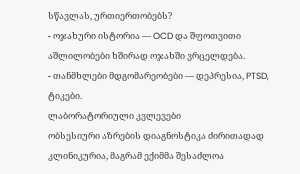სწავლას, ურთიერთობებს?
- ოჯახური ისტორია — OCD და შფოთვითი აშლილობები ხშირად ოჯახში ვრცელდება.
- თანმხლები მდგომარეობები — დეპრესია, PTSD, ტიკები.
ლაბორატორიული კვლევები
ობსესიური აზრების დიაგნოსტიკა ძირითადად კლინიკურია, მაგრამ ექიმმა შესაძლოა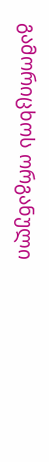გამორიცხოს ორგანული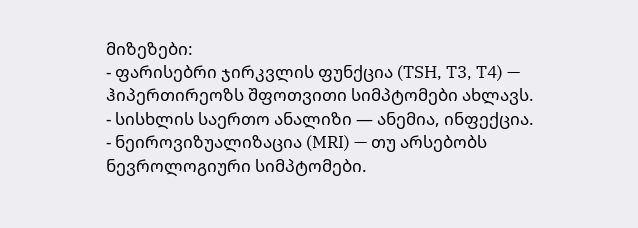მიზეზები:
- ფარისებრი ჯირკვლის ფუნქცია (TSH, T3, T4) — ჰიპერთირეოზს შფოთვითი სიმპტომები ახლავს.
- სისხლის საერთო ანალიზი — ანემია, ინფექცია.
- ნეიროვიზუალიზაცია (MRI) — თუ არსებობს ნევროლოგიური სიმპტომები.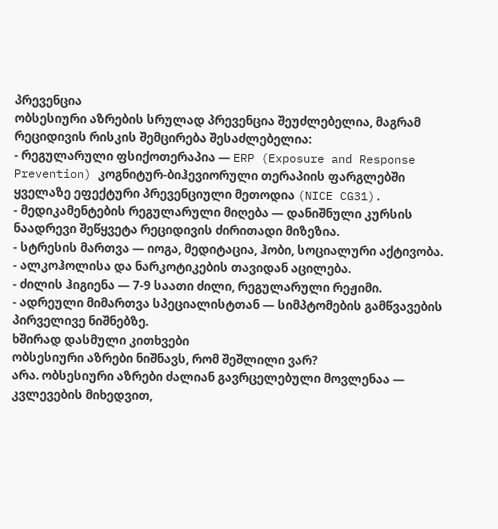პრევენცია
ობსესიური აზრების სრულად პრევენცია შეუძლებელია, მაგრამ რეციდივის რისკის შემცირება შესაძლებელია:
- რეგულარული ფსიქოთერაპია — ERP (Exposure and Response Prevention) კოგნიტურ-ბიჰევიორული თერაპიის ფარგლებში ყველაზე ეფექტური პრევენციული მეთოდია (NICE CG31).
- მედიკამენტების რეგულარული მიღება — დანიშნული კურსის ნაადრევი შეწყვეტა რეციდივის ძირითადი მიზეზია.
- სტრესის მართვა — იოგა, მედიტაცია, ჰობი, სოციალური აქტივობა.
- ალკოჰოლისა და ნარკოტიკების თავიდან აცილება.
- ძილის ჰიგიენა — 7-9 საათი ძილი, რეგულარული რეჟიმი.
- ადრეული მიმართვა სპეციალისტთან — სიმპტომების გამწვავების პირველივე ნიშნებზე.
ხშირად დასმული კითხვები
ობსესიური აზრები ნიშნავს, რომ შეშლილი ვარ?
არა. ობსესიური აზრები ძალიან გავრცელებული მოვლენაა — კვლევების მიხედვით,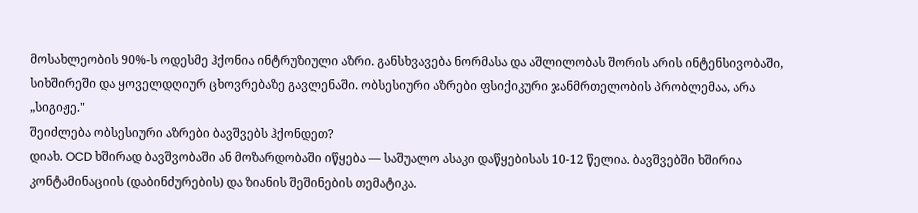მოსახლეობის 90%-ს ოდესმე ჰქონია ინტრუზიული აზრი. განსხვავება ნორმასა და აშლილობას შორის არის ინტენსივობაში, სიხშირეში და ყოველდღიურ ცხოვრებაზე გავლენაში. ობსესიური აზრები ფსიქიკური ჯანმრთელობის პრობლემაა, არა „სიგიჟე."
შეიძლება ობსესიური აზრები ბავშვებს ჰქონდეთ?
დიახ. OCD ხშირად ბავშვობაში ან მოზარდობაში იწყება — საშუალო ასაკი დაწყებისას 10-12 წელია. ბავშვებში ხშირია კონტამინაციის (დაბინძურების) და ზიანის შეშინების თემატიკა.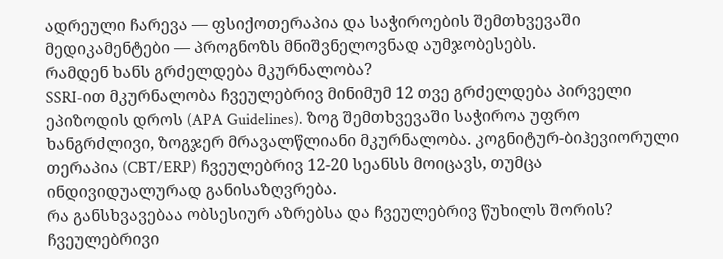ადრეული ჩარევა — ფსიქოთერაპია და საჭიროების შემთხვევაში მედიკამენტები — პროგნოზს მნიშვნელოვნად აუმჯობესებს.
რამდენ ხანს გრძელდება მკურნალობა?
SSRI-ით მკურნალობა ჩვეულებრივ მინიმუმ 12 თვე გრძელდება პირველი ეპიზოდის დროს (APA Guidelines). ზოგ შემთხვევაში საჭიროა უფრო ხანგრძლივი, ზოგჯერ მრავალწლიანი მკურნალობა. კოგნიტურ-ბიჰევიორული თერაპია (CBT/ERP) ჩვეულებრივ 12-20 სეანსს მოიცავს, თუმცა ინდივიდუალურად განისაზღვრება.
რა განსხვავებაა ობსესიურ აზრებსა და ჩვეულებრივ წუხილს შორის?
ჩვეულებრივი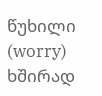წუხილი (worry) ხშირად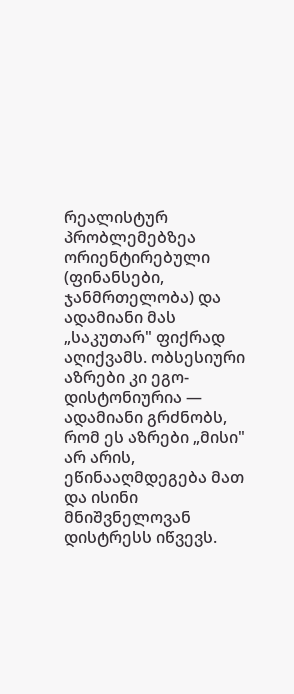რეალისტურ პრობლემებზეა ორიენტირებული (ფინანსები, ჯანმრთელობა) და ადამიანი მას „საკუთარ" ფიქრად აღიქვამს. ობსესიური აზრები კი ეგო-დისტონიურია — ადამიანი გრძნობს, რომ ეს აზრები „მისი" არ არის, ეწინააღმდეგება მათ და ისინი მნიშვნელოვან დისტრესს იწვევს.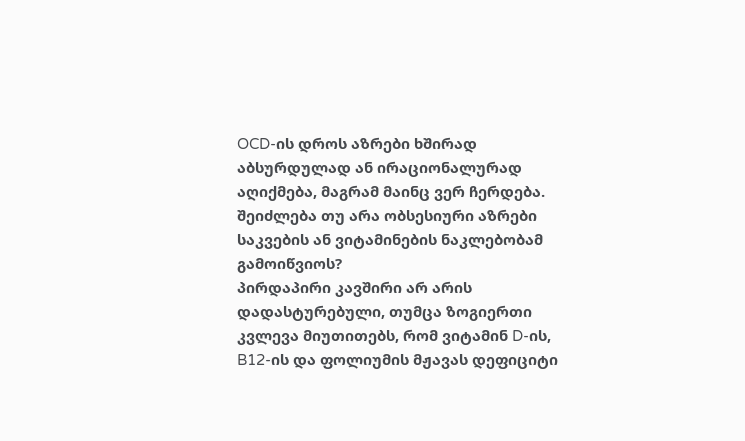OCD-ის დროს აზრები ხშირად აბსურდულად ან ირაციონალურად აღიქმება, მაგრამ მაინც ვერ ჩერდება.
შეიძლება თუ არა ობსესიური აზრები საკვების ან ვიტამინების ნაკლებობამ გამოიწვიოს?
პირდაპირი კავშირი არ არის დადასტურებული, თუმცა ზოგიერთი კვლევა მიუთითებს, რომ ვიტამინ D-ის, B12-ის და ფოლიუმის მჟავას დეფიციტი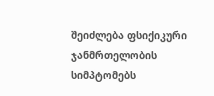შეიძლება ფსიქიკური ჯანმრთელობის სიმპტომებს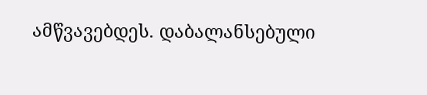ამწვავებდეს. დაბალანსებული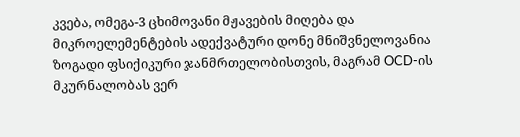კვება, ომეგა-3 ცხიმოვანი მჟავების მიღება და მიკროელემენტების ადექვატური დონე მნიშვნელოვანია ზოგადი ფსიქიკური ჯანმრთელობისთვის, მაგრამ OCD-ის მკურნალობას ვერ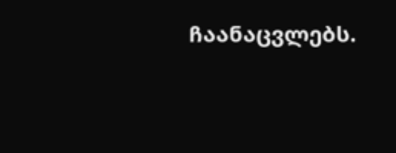ჩაანაცვლებს.